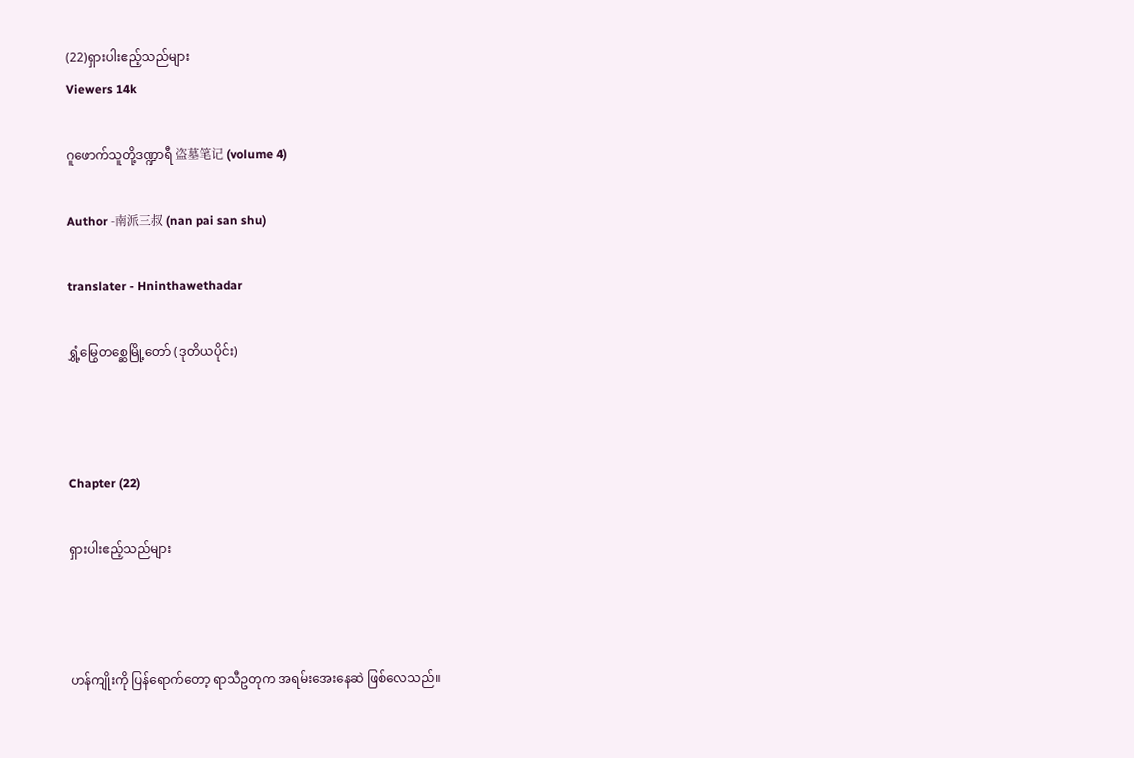(22)ရှားပါးဧည့်သည်များ
Viewers 14k

ဂူဖောက်သူတို့ဒဏ္ဍာရီ 盗墓笔记 (volume 4)

Author -南派三叔 (nan pai san shu)

translater - Hninthawethadar

ရွှံ့မြွေတစ္ဆေမြို့တော် (ဒုတိယပိုင်း)



Chapter (22)

ရှားပါးဧည့်သည်များ



ဟန်ကျိုးကို ပြန်ရောက်တော့ ရာသီဥတုက အရမ်းအေးနေဆဲ ဖြစ်လေသည်။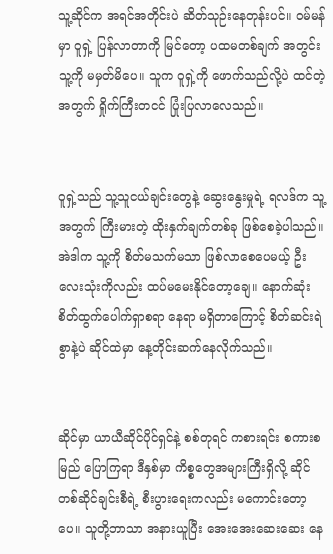သူ့ဆိုင်က အရင်အတိုင်းပဲ ဆိတ်သုဉ်းနေတုန်းပင်။ ဝမ်မန်မှာ ဝူရှဲ့ ပြန်လာတာကို မြင်တော့ ပထမတစ်ချက် အတွင်း သူ့ကို မမှတ်မိပေ။ သူက ဝူရှဲ့ကို ဖောက်သည်လို့ပဲ ထင်တဲ့အတွက် ရှိုက်ကြီးတငင် ပြုံးပြလာလေသည်။


ဝူရှဲ့သည် သူ့သူငယ်ချင်းတွေနဲ့ ဆွေးနွေးမှုရဲ့ ရလဒ်က သူ့အတွက် ကြီးမားတဲ့ ထိုးနှက်ချက်တစ်ခု ဖြစ်စေခဲ့ပါသည်။ အဲဒါက သူ့ကို စိတ်မသက်မသာ ဖြစ်လာစေပေမယ့် ဦးလေးသုံးကိုလည်း ထပ်မမေးနိုင်တော့ချေ။ နောက်ဆုံး စိတ်ထွက်ပေါက်ရှာစရာ နေရာ မရှိတာကြောင့် စိတ်ဆင်းရဲစွာနဲ့ပဲ ဆိုင်ထဲမှာ နေ့တိုင်းဆက်နေလိုက်သည်။


ဆိုင်မှာ ယာယီဆိုင်ပိုင်ရှင်နဲ့ စစ်တုရင် ကစားရင်း စကားစမြည် ပြောကြရာ ဒီနှစ်မှာ ကိစ္စတွေအများကြီးရှိလို့ ဆိုင်တစ်ဆိုင်ချင်းစီရဲ့ စီးပွားရေးကလည်း မကောင်းတော့ပေ။ သူတို့ဘာသာ အနားယူပြီး အေးအေးဆေးဆေး နေ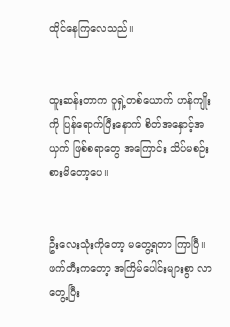ထိုင်နေကြလေသည်။


ထူးဆန်းတာက ဝူရှဲ့တစ်ယောက် ဟန်ကျိုးကို ပြန်ရောက်ပြီးနောက် စိတ်အနှောင့်အယှက် ဖြစ်စရာတွေ အကြောင်း သိပ်မစဉ်းစားမိတော့ပေ။


ဦးလေးသုံးကိုတော့ မတွေ့ရတာ ကြာပြီ။ ဖက်တီးကတော့ အကြိမ်ပေါင်းများစွာ လာတွေ့ပြီး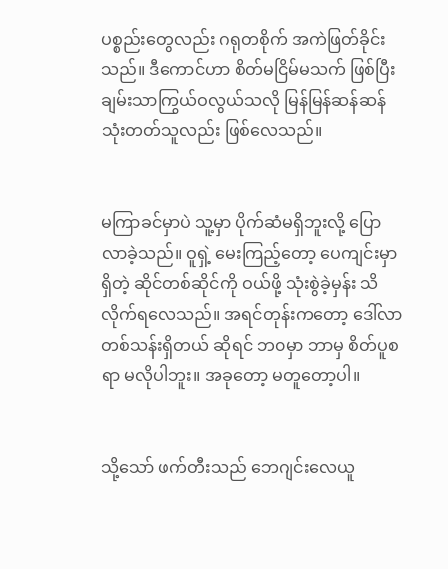ပစ္စည်းတွေလည်း ဂရုတစိုက် အကဲဖြတ်ခိုင်းသည်။ ဒီကောင်ဟာ စိတ်မငြိမ်မသက် ဖြစ်ပြီး ချမ်းသာကြွယ်ဝလွယ်သလို မြန်မြန်ဆန်ဆန် သုံးတတ်သူလည်း ဖြစ်လေသည်။


မကြာခင်မှာပဲ သူ့မှာ ပိုက်ဆံမရှိဘူးလို့ ပြောလာခဲ့သည်။ ဝူရှဲ့ မေးကြည့်တော့ ပေကျင်းမှာရှိတဲ့ ဆိုင်တစ်ဆိုင်ကို ဝယ်ဖို့ သုံးစွဲခဲ့မှန်း သိလိုက်ရလေသည်။ အရင်တုန်းကတော့ ဒေါ်လာတစ်သန်းရှိတယ် ဆိုရင် ဘ၀မှာ ဘာမှ စိတ်ပူစရာ မလိုပါဘူး။ အခုတော့ မတူတော့ပါ။


သို့သော် ဖက်တီးသည် ဘေဂျင်းလေယူ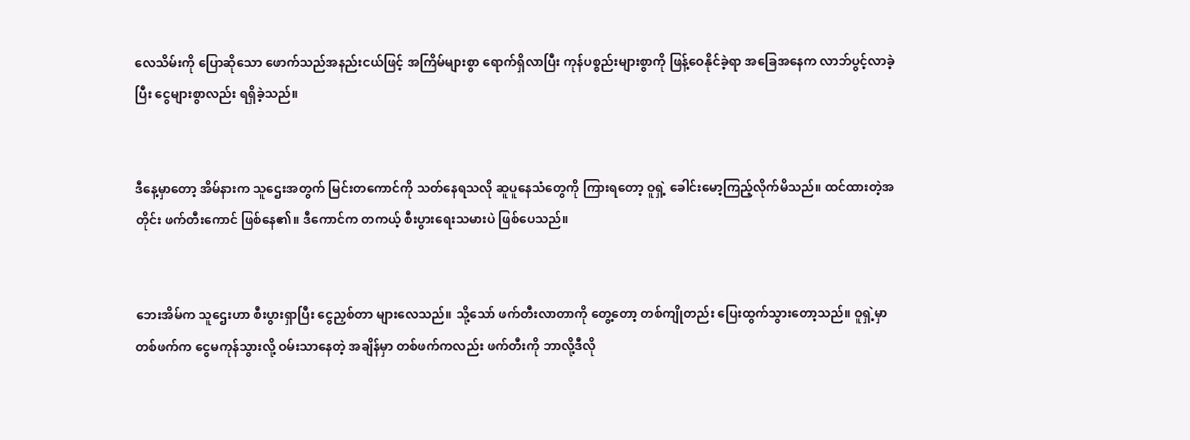လေသိမ်းကို ပြောဆိုသော ဖောက်သည်အနည်းငယ်ဖြင့် အကြိမ်များစွာ ရောက်ရှိလာပြီး ကုန်ပစ္စည်းများစွာကို ဖြန့်ဝေနိုင်ခဲ့ရာ အခြေအနေက လာဘ်ပွင့်လာခဲ့ပြီး ငွေများစွာလည်း ရရှိခဲ့သည်။


ဒီနေ့မှာတော့ အိမ်နားက သူဌေးအတွက် မြင်းတကောင်ကို သတ်နေရသလို ဆူပူနေသံတွေကို ကြားရတော့ ဝူရှဲ့ ခေါင်းမော့ကြည့်လိုက်မိသည်။ ထင်ထားတဲ့အတိုင်း ဖက်တီးကောင် ဖြစ်နေ၏။ ဒီကောင်က တကယ့် စီးပွားရေးသမားပဲ ဖြစ်ပေသည်။


ဘေးအိမ်က သူဌေးဟာ စီးပွားရှာပြီး ငွေညှစ်တာ များလေသည်။ သို့သော် ဖက်တီးလာတာကို တွေ့တော့ တစ်ကျိုတည်း ပြေးထွက်သွားတော့သည်။ ဝူရှဲ့မှာ တစ်ဖက်က ငွေမကုန်သွားလို့ ဝမ်းသာနေတဲ့ အချိန်မှာ တစ်ဖက်ကလည်း ဖက်တီးကို ဘာလို့ဒီလို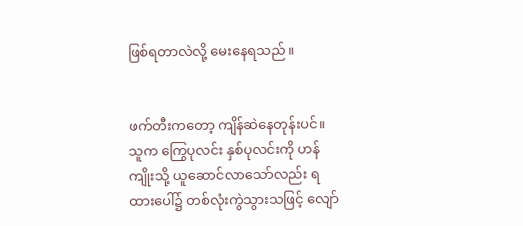ဖြစ်ရတာလဲလို့ မေးနေရသည်။


ဖက်တီးကတော့ ကျိန်ဆဲနေတုန်းပင်။ သူက ကြွေပုလင်း နှစ်ပုလင်းကို ဟန်ကျိုးသို့ ယူဆောင်လာသော်လည်း ရထားပေါ်၌ တစ်လုံးကွဲသွားသဖြင့် လျော်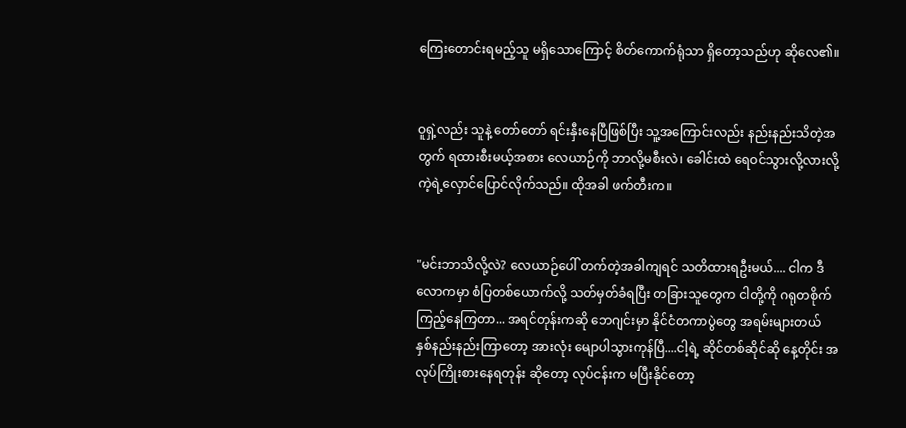ကြေးတောင်းရမည့်သူ မရှိသောကြောင့် စိတ်ကောက်ရုံသာ ရှိတော့သည်ဟု ဆိုလေ၏။


ဝူရှဲ့လည်း သူနဲ့ တော်တော် ရင်းနှီးနေပြီဖြစ်ပြီး သူ့အကြောင်းလည်း နည်းနည်းသိတဲ့အတွက် ရထားစီးမယ့်အစား လေယာဉ်ကို ဘာလို့မစီးလဲ၊ ခေါင်းထဲ ရေဝင်သွားလို့လားလို့ ကဲ့ရဲ့လှောင်ပြောင်လိုက်သည်။ ထိုအခါ ဖက်တီးက။


"မင်းဘာသိလို့လဲ? လေယာဉ်ပေါ် တက်တဲ့အခါကျရင် သတိထားရဦးမယ်.... ငါက ဒီလောကမှာ စံပြတစ်ယောက်လို့ သတ်မှတ်ခံရပြီး တခြားသူတွေက ငါတို့ကို ဂရုတစိုက် ကြည့်နေကြတာ... အရင်တုန်းကဆို ဘေဂျင်းမှာ နိုင်ငံတကာပွဲတွေ အရမ်းများတယ် နှစ်နည်းနည်းကြာတော့ အားလုံး မျောပါသွားကုန်ပြီ....ငါ့ရဲ့ ဆိုင်တစ်ဆိုင်ဆို နေ့တိုင်း အလုပ်ကြိုးစားနေရတုန်း ဆိုတော့ လုပ်ငန်းက မပြီးနိုင်တော့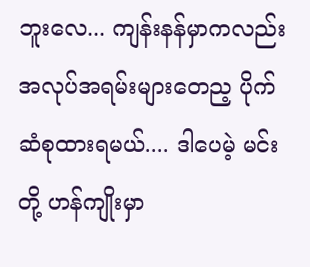ဘူးလေ... ကျန်းနန်မှာကလည်း အလုပ်အရမ်းများတေည့ ပိုက်ဆံစုထားရမယ်.... ဒါပေမဲ့ မင်းတို့ ဟန်ကျိုးမှာ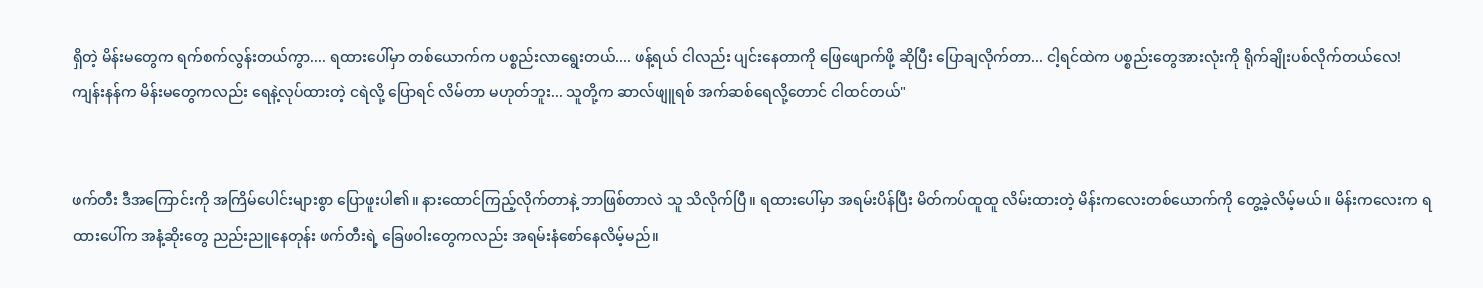ရှိတဲ့ မိန်းမတွေက ရက်စက်လွန်းတယ်ကွာ.... ရထားပေါ်မှာ တစ်ယောက်က ပစ္စည်းလာရွေးတယ်.... ဖန့်ရယ် ငါလည်း ပျင်းနေတာကို ဖြေဖျောက်ဖို့ ဆိုပြီး ပြောချလိုက်တာ... ငါ့ရင်ထဲက ပစ္စည်းတွေအားလုံးကို ရိုက်ချိုးပစ်လိုက်တယ်လေ! ကျန်းနန်က မိန်းမတွေကလည်း ရေနဲ့လုပ်ထားတဲ့ ငရဲလို့ ပြောရင် လိမ်တာ မဟုတ်ဘူး... သူတို့က ဆာလ်ဖျူရစ် အက်ဆစ်ရေလို့တောင် ငါထင်တယ်"


ဖက်တီး ဒီအကြောင်းကို အကြိမ်ပေါင်းများစွာ ပြောဖူးပါ၏။ နားထောင်ကြည့်လိုက်တာနဲ့ ဘာဖြစ်တာလဲ သူ သိလိုက်ပြီ။ ရထားပေါ်မှာ အရမ်းပိန်ပြီး မိတ်ကပ်ထူထူ လိမ်းထားတဲ့ မိန်းကလေးတစ်ယောက်ကို တွေ့ခဲ့လိမ့်မယ်။ မိန်းကလေးက ရထားပေါ်က အနံ့ဆိုးတွေ ညည်းညူနေတုန်း ဖက်တီးရဲ့ ခြေဖဝါးတွေကလည်း အရမ်းနံစော်နေလိမ့်မည်။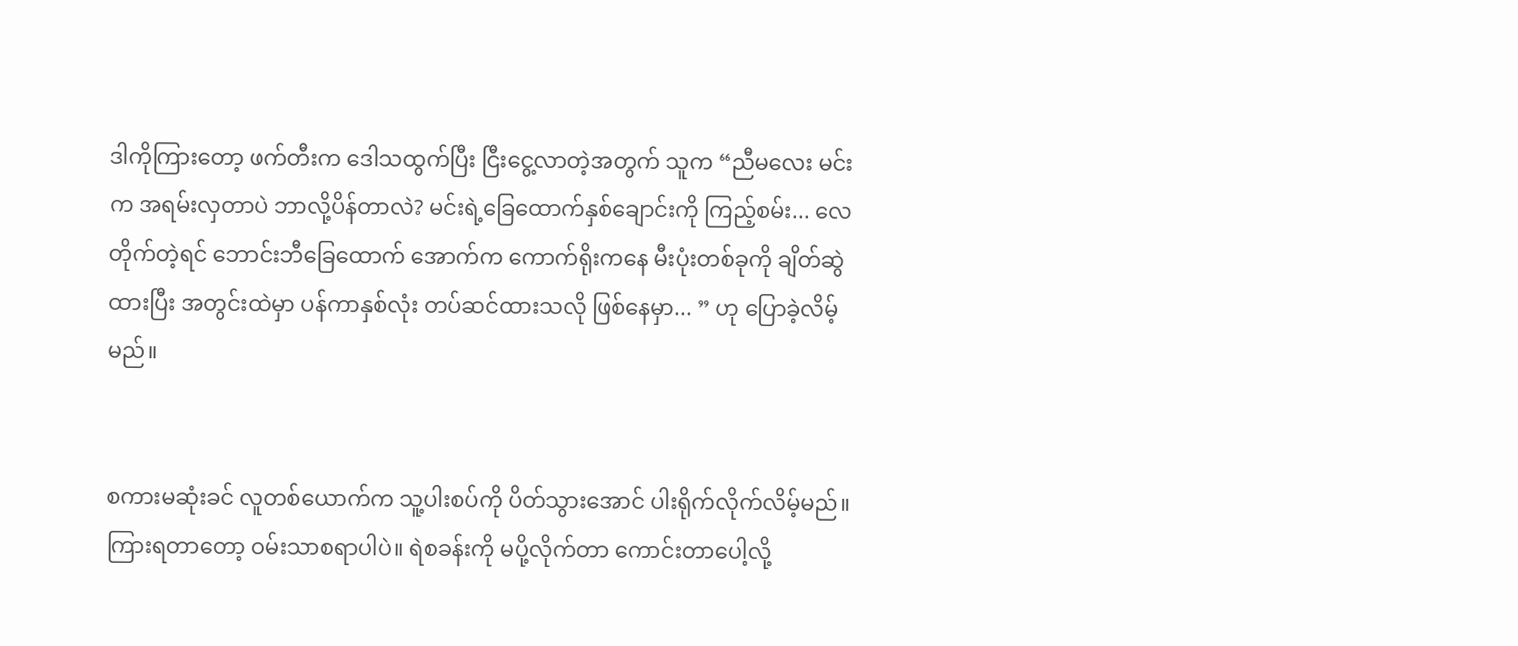ဒါကိုကြားတော့ ဖက်တီးက ဒေါသထွက်ပြီး ငြီးငွေ့လာတဲ့အတွက် သူက “ညီမလေး မင်းက အရမ်းလှတာပဲ ဘာလို့ပိန်တာလဲ? မင်းရဲ့ခြေထောက်နှစ်ချောင်းကို ကြည့်စမ်း... လေတိုက်တဲ့ရင် ဘောင်းဘီခြေထောက် အောက်က ကောက်ရိုးကနေ မီးပုံးတစ်ခုကို ချိတ်ဆွဲထားပြီး အတွင်းထဲမှာ ပန်ကာနှစ်လုံး တပ်ဆင်ထားသလို ဖြစ်နေမှာ... ” ဟု ပြောခဲ့လိမ့်မည်။


စကားမဆုံးခင် လူတစ်ယောက်က သူ့ပါးစပ်ကို ပိတ်သွားအောင် ပါးရိုက်လိုက်လိမ့်မည်။ ကြားရတာတော့ ဝမ်းသာစရာပါပဲ။ ရဲစခန်းကို မပို့လိုက်တာ ကောင်းတာပေါ့လို့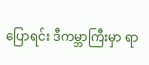ပြောရင်း ဒီကမ္ဘာကြီးမှာ ရာ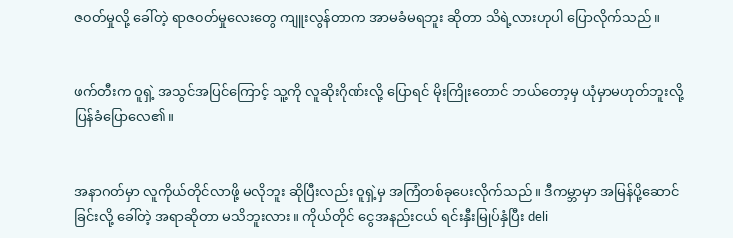ဇ၀တ်မှုလို့ ခေါ်တဲ့ ရာဇ၀တ်မှုလေးတွေ ကျူးလွန်တာက အာမခံမရဘူး ဆိုတာ သိရဲ့လားဟုပါ ပြောလိုက်သည်။


ဖက်တီးက ဝူရှဲ့ အသွင်အပြင်ကြောင့် သူ့ကို လူဆိုးဂိုဏ်းလို့ ပြောရင် မိုးကြိုးတောင် ဘယ်တော့မှ ယုံမှာမဟုတ်ဘူးလို့ ပြန်ခံပြောလေ၏။


အနာဂတ်မှာ လူကိုယ်တိုင်လာဖို့ မလိုဘူး ဆိုပြီးလည်း ဝူရှဲ့မှ အကြံတစ်ခုပေးလိုက်သည်။ ဒီကမ္ဘာမှာ အမြန်ပို့ဆောင်ခြင်းလို့ ခေါ်တဲ့ အရာဆိုတာ မသိဘူးလား။ ကိုယ်တိုင် ငွေအနည်းငယ် ရင်းနှီးမြုပ်နှံပြီး deli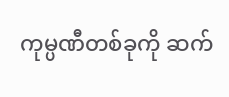ကုမ္ပဏီတစ်ခုကို ဆက်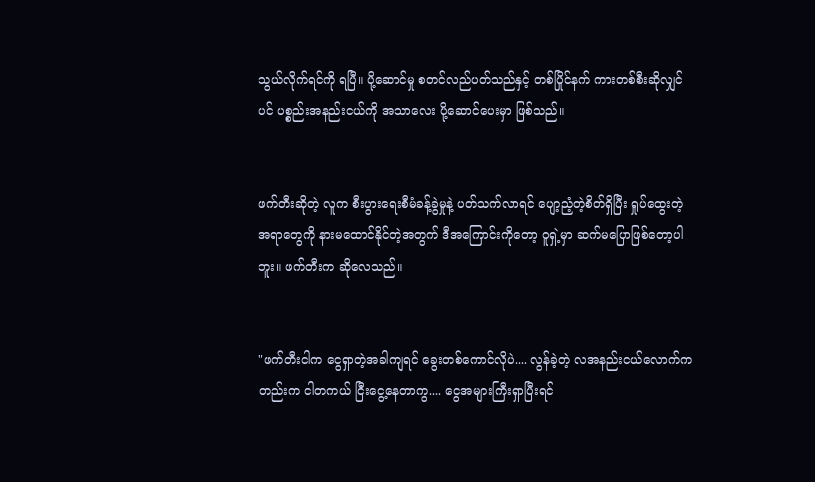သွယ်လိုက်ရင်ကို ရပြီ။ ပို့ဆောင်မှု စတင်လည်ပတ်သည်နှင့် တစ်ပြိုင်နက် ကားတစ်စီးဆိုလျှင်ပင် ပစ္စည်းအနည်းငယ်ကို အသာလေး ပို့ဆောင်ပေးမှာ ဖြစ်သည်။


ဖက်တီးဆိုတဲ့ လူက စီးပွားရေးစီမံခန့်ခွဲမှုနဲ့ ပတ်သက်လာရင် ပျော့ညံ့တဲ့စိတ်ရှိပြီး ရှုပ်ထွေးတဲ့အရာတွေကို နားမထောင်နိုင်တဲ့အတွက် ဒီအကြောင်းကိုတော့ ဝူရှဲ့မှာ ဆက်မပြောဖြစ်တော့ပါဘူး။ ဖက်တီးက ဆိုလေသည်။


"ဖက်တီးငါက ငွေရှာတဲ့အခါကျရင် ခွေးတစ်ကောင်လိုပဲ.... လွန်ခဲ့တဲ့ လအနည်းငယ်လောက်ကတည်းက ငါတကယ် ငြီးငွေ့နေတာကွ.... ငွေအများကြီးရှာပြီးရင်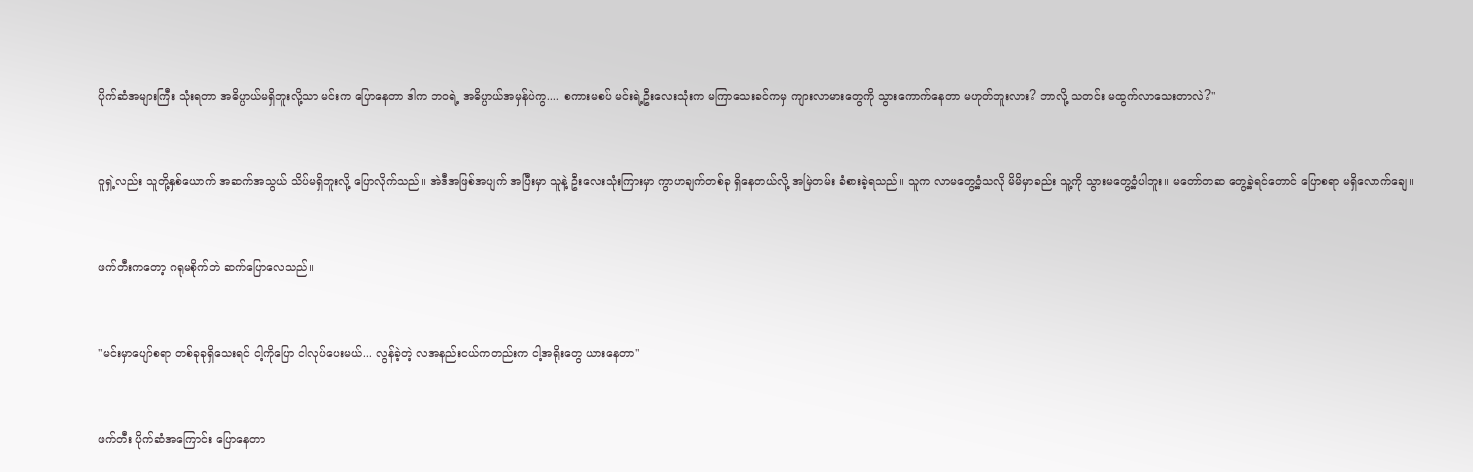ပိုက်ဆံအများကြီး သုံးရတာ အဓိပ္ပာယ်မရှိဘူးလို့သာ မင်းက ပြောနေတာ ဒါက ဘဝရဲ့ အဓိပ္ပာယ်အမှန်ပဲကွ.... စကားမစပ် မင်းရဲ့ဦးလေးသုံးက မကြာသေးခင်ကမှ ကျားလာမားတွေကို သွားကောက်နေတာ မဟုတ်ဘူးလား? ဘာလို့ သတင်း မထွက်လာသေးတာလဲ?"


ဝူရှဲ့လည်း သူတို့နှစ်ယောက် အဆက်အသွယ် သိပ်မရှိဘူးလို့ ပြောလိုက်သည်။ အဲဒီအဖြစ်အပျက် အပြီးမှာ သူနဲ့ ဦးလေးသုံးကြားမှာ ကွာဟချက်တစ်ခု ရှိနေတယ်လို့ အမြဲတမ်း ခံစားခဲ့ရသည်။ သူက လာမတွေ့ဝံ့သလို မိမိမှာခည်း သူ့ကို သွားမတွေ့ဝံ့ပါဘူး။ မတော်တဆ တွေ့ခဲ့ရင်တောင် ပြောစရာ မရှိလောက်ချေ။


ဖက်တီးကတော့ ဂရုမစိုက်ဘဲ ဆက်ပြောလေသည်။


"မင်းမှာပျော်စရာ တစ်ခုခုရှိသေးရင် ငါ့ကိုပြော ငါလုပ်ပေးမယ်... လွန်ခဲ့တဲ့ လအနည်းငယ်ကတည်းက ငါ့အရိုးတွေ ယားနေတာ"


ဖက်တီး ပိုက်ဆံအကြောင်း ပြောနေတာ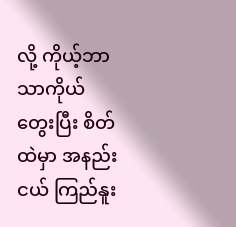လို့ ကိုယ့်ဘာသာကိုယ် တွေးပြီး စိတ်ထဲမှာ အနည်းငယ် ကြည်နူး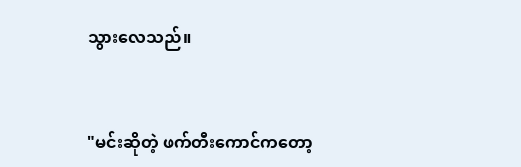သွားလေသည်။


"မင်းဆိုတဲ့ ဖက်တီးကောင်ကတော့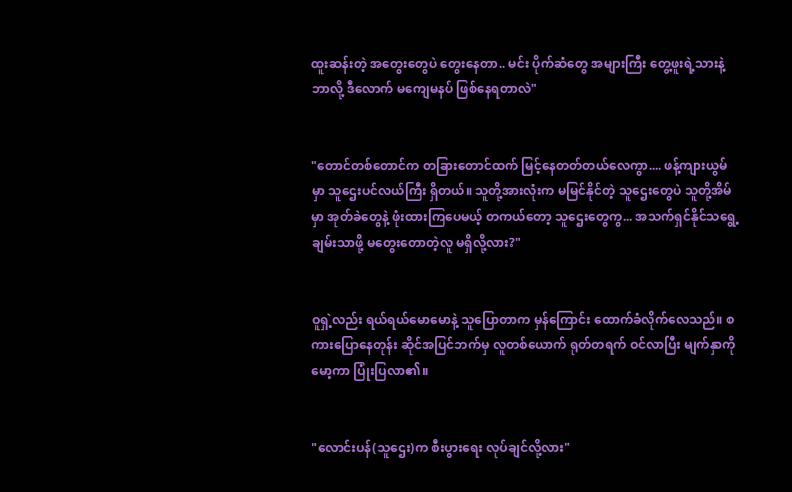ထူးဆန်းတဲ့ အတွေးတွေပဲ တွေးနေတာ.. မင်း ပိုက်ဆံတွေ အများကြီး တွေ့ဖူးရဲ့သားနဲ့ ဘာလို့ ဒီလောက် မကျေမနပ် ဖြစ်နေရတာလဲ"


"တောင်တစ်တောင်က တခြားတောင်ထက် မြင့်နေတတ်တယ်လေကွာ.... ဖန့်ကျားယွမ်မှာ သူဌေးပင်လယ်ကြီး ရှိတယ်။ သူတို့အားလုံးက မမြင်နိုင်တဲ့ သူဌေးတွေပဲ သူတို့အိမ်မှာ အုတ်ခဲတွေနဲ့ ဖုံးထားကြပေမယ့် တကယ်တော့ သူဌေးတွေကွ... အသက်ရှင်နိုင်သရွေ့ ချမ်းသာဖို့ မတွေးတောတဲ့လူ မရှိလို့လား?"


ဝူရှဲ့လည်း ရယ်ရယ်မောမောနဲ့ သူပြောတာက မှန်ကြောင်း ထောက်ခံလိုက်လေသည်။ စကားပြောနေတုန်း ဆိုင်အပြင်ဘက်မှ လူတစ်ယောက် ရုတ်တရက် ဝင်လာပြီး မျက်နှာကို မော့ကာ ပြုံးပြလာ၏။


"လောင်းပန်(သူဌေး)က စီးပွားရေး လုပ်ချင်လို့လား"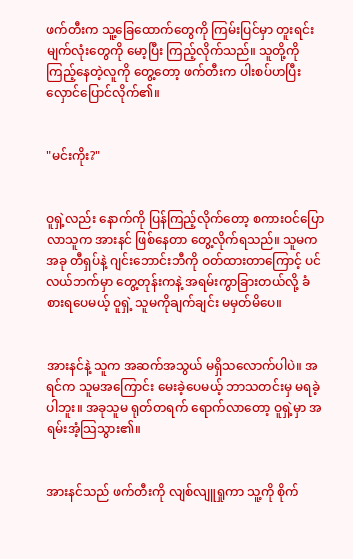ဖက်တီးက သူ့ခြေထောက်တွေကို ကြမ်းပြင်မှာ တူးရင်း မျက်လုံးတွေကို မော့ပြီး ကြည့်လိုက်သည်။ သူတို့ကို ကြည့်နေတဲ့လူကို တွေ့တော့ ဖက်တီးက ပါးစပ်ဟပြီး လှောင်ပြောင်လိုက်၏။


"မင်းကိုး?"


ဝူရှဲ့လည်း နောက်ကို ပြန်ကြည့်လိုက်တော့ စကားဝင်ပြောလာသူက အားနင် ဖြစ်နေတာ တွေ့လိုက်ရသည်။ သူမကအခု တီရှပ်နဲ့ ဂျင်းဘောင်းဘီကို ဝတ်ထားတာကြောင့် ပင်လယ်ဘက်မှာ တွေ့တုန်းကနဲ့ အရမ်းကွာခြားတယ်လို့ ခံစားရပေမယ့် ဝူရှဲ့ သူမကိုချက်ချင်း မမှတ်မိပေ။


အားနင်နဲ့ သူက အဆက်အသွယ် မရှိသလောက်ပါပဲ။ အရင်က သူမအကြောင်း မေးခဲ့ပေမယ့် ဘာသတင်းမှ မရခဲ့ပါဘူး။ အခုသူမ ရုတ်တရက် ရောက်လာတော့ ဝူရှဲ့မှာ အရမ်းအံ့သြသွား၏။


အားနင်သည် ဖက်တီးကို လျစ်လျူရှုကာ သူ့ကို စိုက်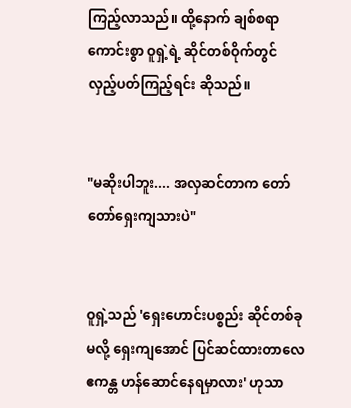ကြည့်လာသည်။ ထို့နောက် ချစ်စရာကောင်းစွာ ဝူရှဲ့ရဲ့ ဆိုင်တစ်ဝိုက်တွင် လှည့်ပတ်ကြည့်ရင်း ဆိုသည်။


"မဆိုးပါဘူး.... အလှဆင်တာက တော်တော်ရှေးကျသားပဲ"


ဝူရှဲ့သည် 'ရှေးဟောင်းပစ္စည်း ဆိုင်တစ်ခုမလို့ ရှေးကျအောင် ပြင်ဆင်ထားတာလေ ဧကန္တ ဟန်ဆောင်နေရမှာလား' ဟုသာ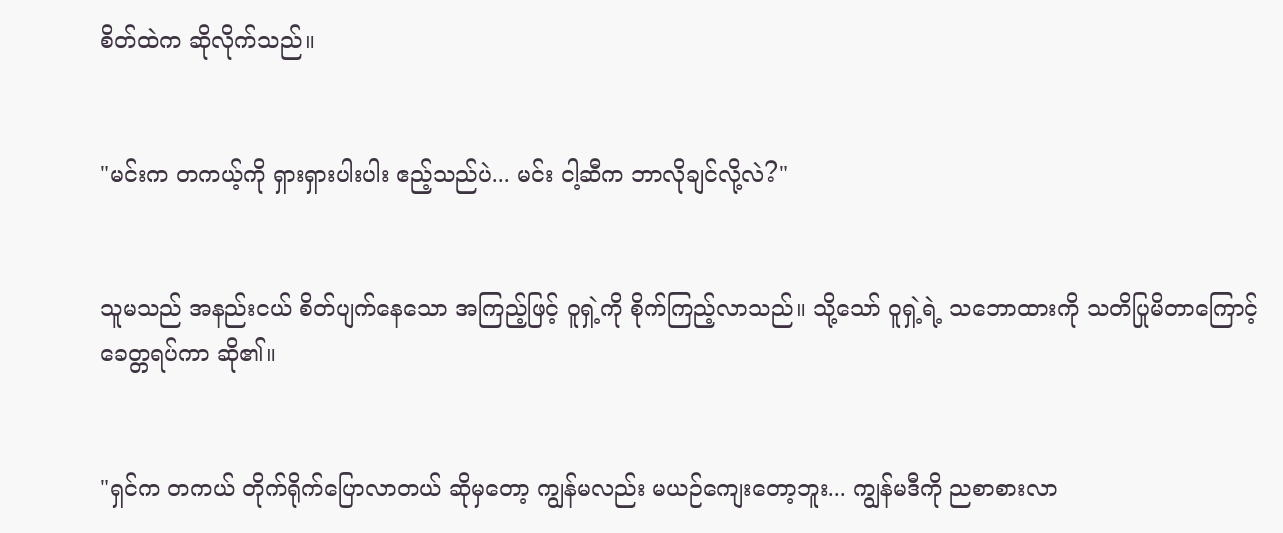စိတ်ထဲက ဆိုလိုက်သည်။


"မင်းက တကယ့်ကို ရှားရှားပါးပါး ဧည့်သည်ပဲ... မင်း ငါ့ဆီက ဘာလိုချင်လို့လဲ?"


သူမသည် အနည်းငယ် စိတ်ပျက်နေသော အကြည့်ဖြင့် ဝူရှဲ့ကို စိုက်ကြည့်လာသည်။ သို့သော် ဝူရှဲ့ရဲ့ သဘောထားကို သတိပြုမိတာကြောင့် ခေတ္တရပ်ကာ ဆို၏။


"ရှင်က တကယ် တိုက်ရိုက်ပြောလာတယ် ဆိုမှတော့ ကျွန်မလည်း မယဉ်ကျေးတော့ဘူး... ကျွန်မဒီကို ညစာစားလာ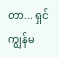တာ... ရှင်ကျွန်မ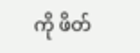ကို ဖိတ်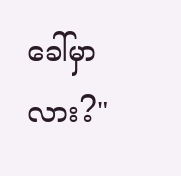ခေါ်မှာလား?"